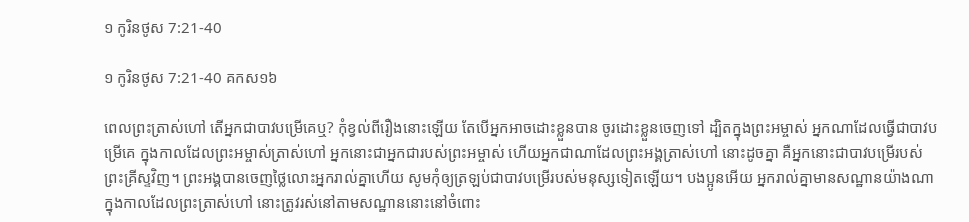១ កូរិន‌ថូស 7:21-40

១ កូរិន‌ថូស 7:21-40 គកស១៦

ពេលព្រះត្រាស់ហៅ តើអ្នកជាបាវបម្រើគេឬ? កុំខ្វល់ពីរឿងនោះឡើយ តែបើអ្នកអាចដោះខ្លួនបាន ចូរដោះខ្លួនចេញទៅ ដ្បិតក្នុងព្រះ‌អម្ចាស់ អ្នកណាដែលធ្វើជាបាវបម្រើគេ ក្នុងកាលដែលព្រះ‌អម្ចាស់ត្រាស់ហៅ អ្នកនោះជាអ្នកជារបស់ព្រះ‌អម្ចាស់ ហើយអ្នកជាណាដែលព្រះ‌អង្គត្រាស់ហៅ នោះដូចគ្នា គឺអ្នកនោះជាបាវបម្រើរបស់ព្រះ‌គ្រីស្ទវិញ។ ព្រះ‌អង្គបានចេញថ្លៃលោះអ្នករាល់គ្នាហើយ សូមកុំឲ្យត្រឡប់ជាបាវបម្រើរបស់មនុស្សទៀតឡើយ។ បង‌ប្អូនអើយ អ្នករាល់គ្នាមានសណ្ឋានយ៉ាងណា ក្នុងកាលដែលព្រះត្រាស់ហៅ នោះត្រូវរស់នៅតាមសណ្ឋាននោះនៅចំពោះ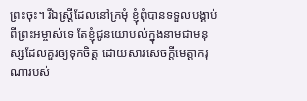ព្រះចុះ។ រីឯស្រ្ដីដែលនៅក្រមុំ ខ្ញុំពុំបានទទួលបង្គាប់ពីព្រះ‌អម្ចាស់ទេ តែខ្ញុំជូនយោបល់ក្នុងនាមជាមនុស្សដែលគួរឲ្យទុកចិត្ត ដោយសារសេចក្ដីមេត្តា‌ករុណារបស់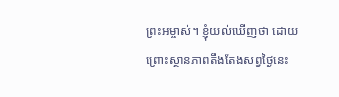ព្រះ‌អម្ចាស់។ ខ្ញុំយល់ឃើញថា ដោយព្រោះស្ថាន‌ភាពតឹងតែងសព្វថ្ងៃនេះ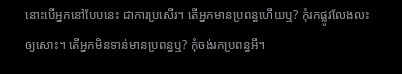នោះបើអ្នកនៅបែបនេះ ជាការប្រសើរ។ តើអ្នកមានប្រពន្ធហើយឬ? កុំរកផ្លូវលែង‌លះឲ្យសោះ។ តើអ្នកមិនទាន់មានប្រពន្ធឬ? កុំចង់រកប្រពន្ធអី។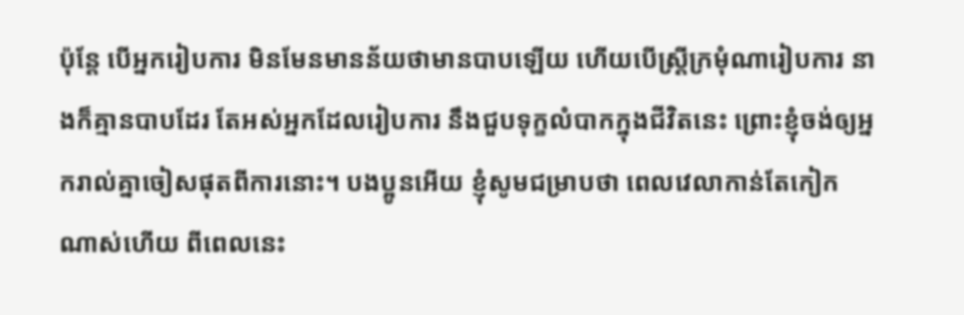ប៉ុន្តែ បើអ្នករៀប‌ការ មិនមែនមានន័យថាមានបាបឡើយ ហើយបើស្ត្រីក្រមុំណារៀប‌ការ នាងក៏គ្មានបាបដែរ តែអស់អ្នកដែលរៀប‌ការ នឹងជួបទុក្ខលំបាកក្នុងជីវិតនេះ ព្រោះខ្ញុំចង់ឲ្យអ្នករាល់គ្នាចៀសផុតពីការនោះ។ បង‌ប្អូនអើយ ខ្ញុំសូមជម្រាបថា ពេលវេលាកាន់តែកៀកណាស់ហើយ ពីពេលនេះ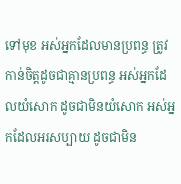ទៅមុខ អស់អ្នកដែលមានប្រពន្ធ ត្រូវកាន់ចិត្តដូចជាគ្មានប្រពន្ធ អស់អ្នកដែលយំ‌សោក ដូចជាមិនយំ‌សោក អស់អ្នកដែលអរសប្បាយ ដូចជាមិន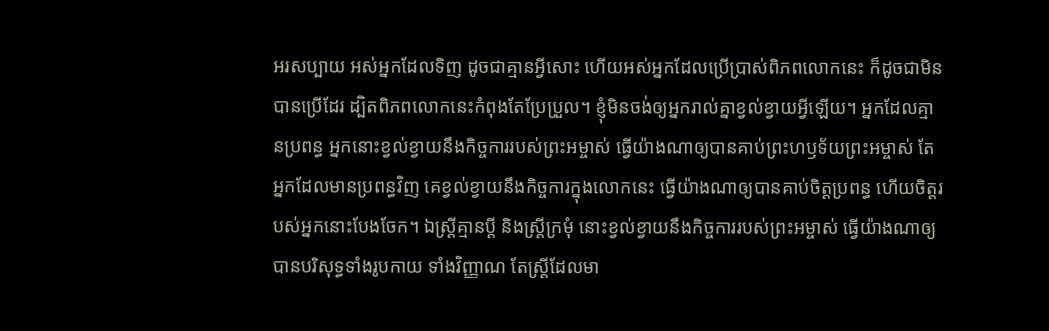អរសប្បាយ អស់អ្នកដែលទិញ ដូចជាគ្មានអ្វីសោះ ហើយអស់អ្នកដែលប្រើប្រាស់ពិភពលោកនេះ ក៏ដូចជាមិនបានប្រើដែរ ដ្បិតពិភពលោកនេះកំពុងតែប្រែប្រួល។ ខ្ញុំមិនចង់ឲ្យអ្នករាល់គ្នាខ្វល់ខ្វាយអ្វីឡើយ។ អ្នកដែលគ្មានប្រពន្ធ អ្នកនោះខ្វល់ខ្វាយនឹងកិច្ច‌ការរបស់ព្រះ‌អម្ចាស់ ធ្វើយ៉ាងណាឲ្យបានគាប់ព្រះ‌ហឫ‌ទ័យព្រះ‌អម្ចាស់ តែអ្នកដែលមានប្រពន្ធវិញ គេខ្វល់ខ្វាយនឹងកិច្ច‌ការក្នុងលោកនេះ ធ្វើយ៉ាងណាឲ្យបានគាប់ចិត្តប្រពន្ធ ហើយចិត្តរបស់អ្នកនោះបែងចែក។ ឯស្ត្រីគ្មានប្តី និងស្ត្រីក្រមុំ នោះខ្វល់ខ្វាយនឹងកិច្ច‌ការរបស់ព្រះ‌អម្ចាស់ ធ្វើយ៉ាងណាឲ្យបានបរិសុទ្ធទាំងរូបកាយ ទាំងវិញ្ញាណ តែស្ត្រីដែលមា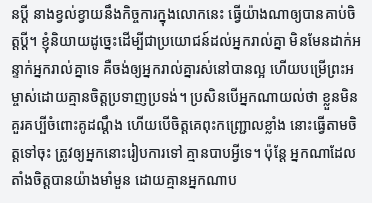នប្តី នាងខ្វល់ខ្វាយនឹងកិច្ច‌ការក្នុងលោកនេះ ធ្វើយ៉ាងណាឲ្យបានគាប់ចិត្តប្តី។ ខ្ញុំនិយាយដូច្នេះដើម្បីជាប្រយោជន៍ដល់អ្នករាល់គ្នា មិនមែនដាក់អន្ទាក់អ្នករាល់គ្នាទេ គឺចង់ឲ្យអ្នករាល់គ្នារស់នៅបានល្អ ហើយបម្រើព្រះ‌អម្ចាស់ដោយគ្មានចិត្តប្រទាញប្រទង់។ ប្រសិន‌បើអ្នកណាយល់ថា ខ្លួនមិនគួរគប្បីចំពោះគូ‌ដណ្ដឹង ហើយបើចិត្តគេពុះកញ្ជ្រោលខ្លាំង នោះធ្វើតាមចិត្តទៅចុះ ត្រូវឲ្យអ្នកនោះរៀប‌ការទៅ គ្មានបាបអ្វីទេ។ ប៉ុន្តែ អ្នកណាដែលតាំងចិត្តបានយ៉ាងមាំមួន ដោយគ្មានអ្នកណាប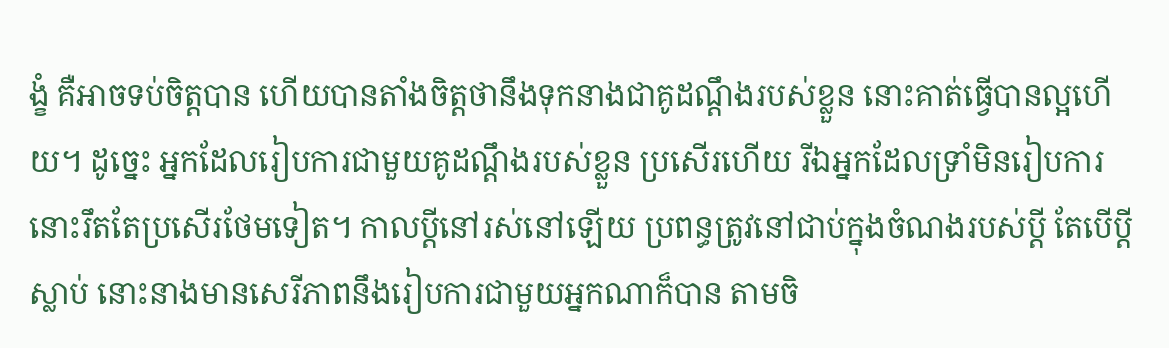ង្ខំ គឺអាចទប់ចិត្តបាន ហើយបានតាំងចិត្តថានឹងទុកនាងជាគូ‌ដណ្ដឹងរបស់ខ្លួន នោះគាត់ធ្វើបានល្អហើយ។ ដូច្នេះ អ្នកដែលរៀប‌ការជាមួយគូ‌ដណ្ដឹងរបស់ខ្លួន ប្រសើរហើយ រីឯអ្នកដែលទ្រាំមិនរៀប‌ការ នោះរឹតតែប្រសើរថែមទៀត។ កាលប្ដីនៅរស់នៅឡើយ ប្រពន្ធត្រូវនៅជាប់ក្នុងចំណងរបស់ប្តី តែបើប្តីស្លាប់ នោះនាងមានសេរីភាពនឹងរៀប‌ការជាមួយអ្នកណាក៏បាន តាមចិ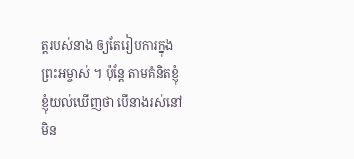ត្តរបស់នាង ឲ្យតែរៀប‌ការក្នុងព្រះ‌អម្ចាស់ ។ ប៉ុន្តែ តាមគំនិតខ្ញុំ ខ្ញុំយល់ឃើញថា បើនាងរស់នៅមិន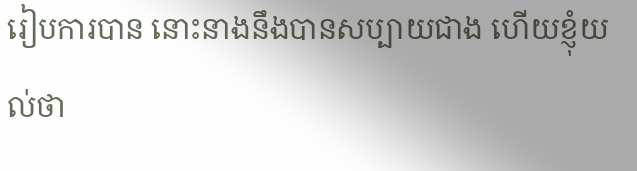រៀប‌ការបាន នោះនាងនឹងបានសប្បាយជាង ហើយខ្ញុំយល់ថា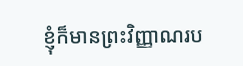ខ្ញុំក៏មានព្រះ‌វិញ្ញាណរប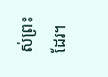ស់ព្រះដែរ។